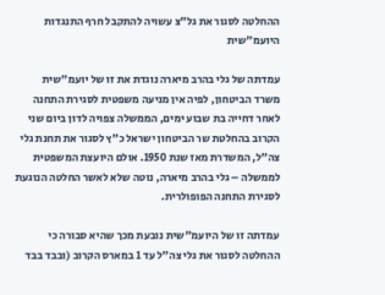ההחלטה לסגור את גל"צ עשויה להתקבל חרף התנגדות היועמ"שית

עמדתה של גלי בהרב מיארה נוגדת את זו של יועמ"שית משרד הביטחון, לפיה אין מניעה משפטית לסגירת התחנה
לאחר דחייה בת שבוע ימים, הממשלה צפויה לדון ביום שני הקרוב בהחלטת שר הביטחון ישראל כ"ץ לסגור את תחנת גלי צה"ל, המשדרת מאז שנת 1950. אולם היועצת המשפטית לממשלה – גלי בהרב מיארה, נוטה שלא לאשר החלטה הנוגעת לסגירת התחנה הפופולרית.

עמדתה זו של היועמ"שית נובעת מכך שהיא סבורה כי ההחלטה לסגור את גלי צה"ל עד 1 במארס הקרוב (ובבד בבד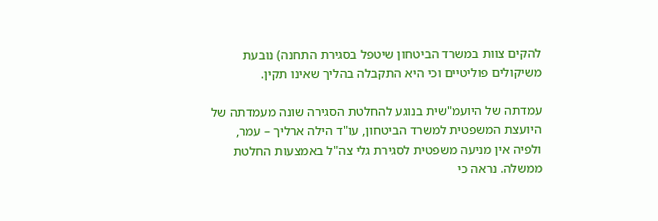להקים צוות במשרד הביטחון שיטפל בסגירת התחנה) נובעת משיקולים פוליטיים וכי היא התקבלה בהליך שאינו תקין.

עמדתה של היועמ"שית בנוגע להחלטת הסגירה שונה מעמדתה של היועצת המשפטית למשרד הביטחון, עו"ד הילה ארליך – עמר, ולפיה אין מניעה משפטית לסגירת גלי צה"ל באמצעות החלטת ממשלה. נראה כי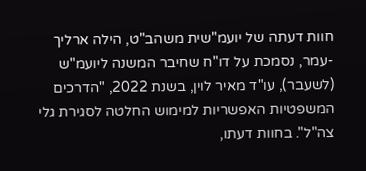חוות דעתה של יועמ"שית משהב"ט, הילה ארליך -עמר, נסמכת על דו"ח שחיבר המשנה ליועמ"ש (לשעבר), עו"ד מאיר לוין, בשנת 2022, "הדרכים המשפטיות האפשריות למימוש החלטה לסגירת גלי צה"ל". בחוות דעתו,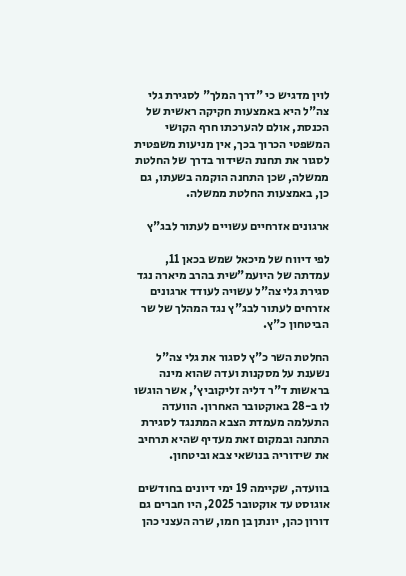לוין מדגיש כי "דרך המלך" לסגירת גלי צה"ל היא באמצעות חקיקה ראשית של הכנסת, אולם להערכתו חרף הקושי המשפטי הכרוך בכך, אין מניעות משפטית לסגור את תחנת השידור בדרך של החלטת ממשלה, שכן התחנה הוקמה בשעתו, גם כן, באמצעות החלטת ממשלה.

ארגונים אזרחיים עשויים לעתור לבג"ץ

לפי דיווח של מיכאל שמש בכאן 11, עמדתה של היועמ"שית בהרב מיארה נגד סגירת גלי צה"ל עשויה לעודד ארגונים אזרחים לעתור לבג"ץ נגד המהלך של שר הביטחון כ"ץ.

החלטת השר כ"ץ לסגור את גלי צה"ל נשענת על מסקנות ועדה שהוא מינה בראשות ד"ר דליה זליקוביץ', אשר הוגשו לו ב-28 באוקטובר האחרון. הוועדה התעלמה מעמדת הצבא המתנגד לסגירת התחנה ובמקום זאת מעדיף שהיא תרחיב את שידוריה בנושאי צבא וביטחון.

בוועדה, שקיימה 19 ימי דיונים בחודשים אוגוסט עד אוקטובר 2025, היו חברים גם דורון כהן, יונתן בן חמו, שרה העצני כהן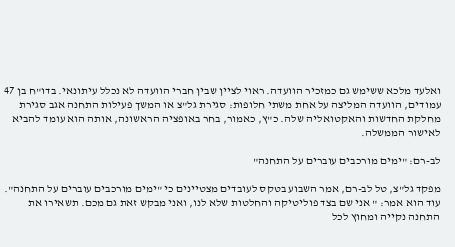ואלעד מלכא ששימש גם כמזכיר הוועדה. ראוי לציין שבין חברי הוועדה לא נכלל עיתונאי. בדו"ח בן 47 עמודים, הוועדה המליצה על אחת משתי חלופות: סגירת גל"צ או המשך פעילות התחנה אגב סגירת מחלקת החדשות והאקטואליה שלה. כ"ץ, כאמור, בחר באופציה הראשונה, אותה הוא עומד להביא לאישור הממשלה.

לב-רם: "ימים מורכבים עוברים על התחנה"

מפקד גל"צ, טל לב-רם, אמר השבוע בטקס לעובדים מצטיינים כי "ימים מורכבים עוברים על התחנה". עוד הוא אמר: " אני שם בצד פוליטיקה והחלטות שלא לנו, ואני מבקש זאת גם מכם. תשאירו את התחנה נקייה ומחוץ לכל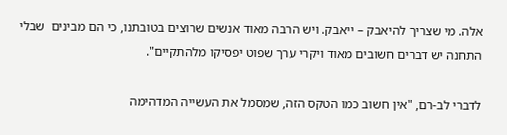אלה. מי שצריך להיאבק – ייאבק. ויש הרבה מאוד אנשים שרוצים בטובתנו, כי הם מבינים  שבלי התחנה יש דברים חשובים מאוד ויקרי ערך שפוט יפסיקו מלהתקיים".

לדברי לב-רם, "אין חשוב כמו הטקס הזה, שמסמל את העשייה המדהימה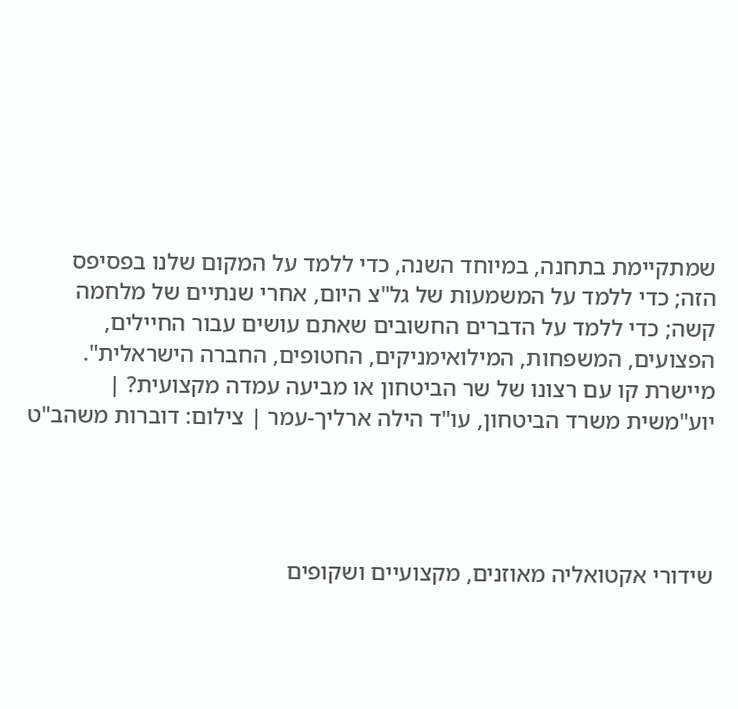שמתקיימת בתחנה, במיוחד השנה, כדי ללמד על המקום שלנו בפסיפס הזה; כדי ללמד על המשמעות של גל"צ היום, אחרי שנתיים של מלחמה קשה; כדי ללמד על הדברים החשובים שאתם עושים עבור החיילים, הפצועים, המשפחות, המילואימניקים, החטופים, החברה הישראלית".
מיישרת קו עם רצונו של שר הביטחון או מביעה עמדה מקצועית? | יוע"משית משרד הביטחון, עו"ד הילה ארליך-עמר | צילום: דוברות משהב"ט




שידורי אקטואליה מאוזנים, מקצועיים ושקופים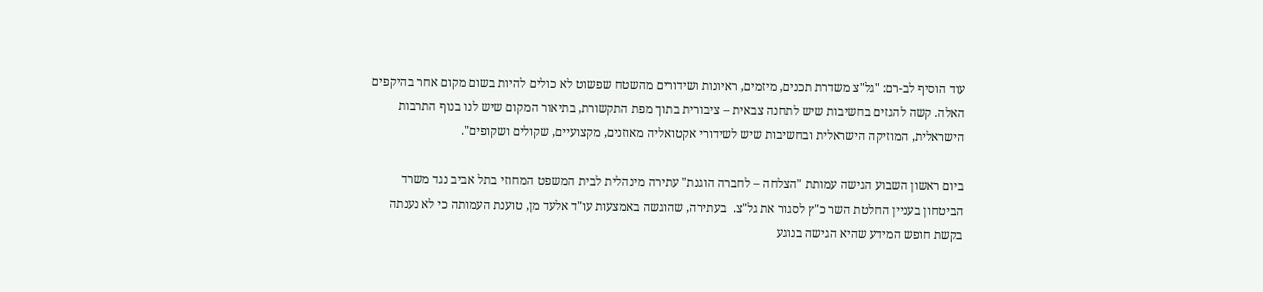עוד הוסיף לב-רם: "גל"צ משדרת תכנים, מיזמים, ראיונות ושידורים מהשטח שפשוט לא כולים להיות בשום מקום אחר בהיקפים האלה. קשה להגזים בחשיבות שיש לתחנה צבאית – ציבורית בתוך מפת התקשורת, בתיאור המקום שיש לנו בנוף התרבות הישראלית, המוזיקה הישראלית ובחשיבות שיש לשידורי אקטואליה מאוזנים, מקצועיים, שקולים ושקופים".

ביום ראשון השבוע הגישה עמותת "הצלחה – לחברה הוגנת" עתירה מינהלית לבית המשפט המחוזי בתל אביב נגד משרד הביטחון בעניין החלטת השר כ"ץ לסגור את גל"צ.  בעתירה, שהוגשה באמצעות עו"ד אלעד מן, טוענת העמותה כי לא נענתה בקשת חופש המידע שהיא הגישה בנוגע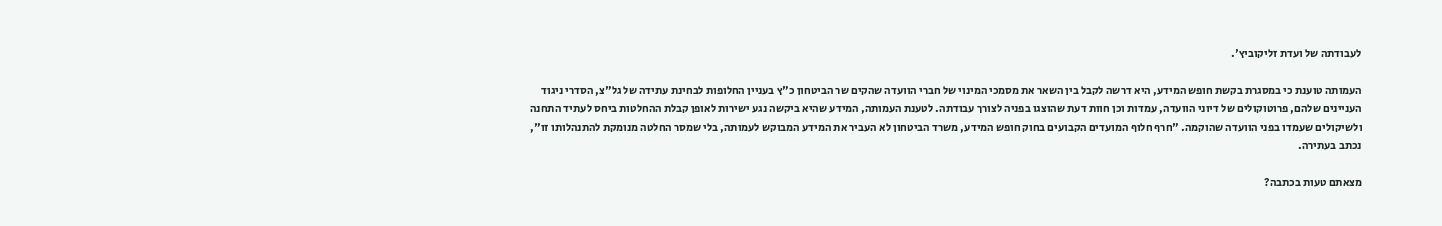לעבודתה של ועדת זליקוביץ'.

העמותה טוענת כי במסגרת בקשת חופש המידע, היא דרשה לקבל בין השאר את מסמכי המינוי של חברי הוועדה שהקים שר הביטחון כ"ץ בעניין החלופות לבחינת עתידה של גל"צ, הסדרי ניגוד העניינים שלהם, פרוטוקולים של דיוני הוועדה, עמדות וכן חוות דעת שהוצגו בפניה לצורך עבודתה. לטענת העמותה, המידע שהיא ביקשה נגע ישירות לאופן קבלת ההחלטות ביחס לעתיד התחנה ולשיקולים שעמדו בפני הוועדה שהוקמה. "חרף חלוף המועדים הקבועים בחוק חופש המידע, משרד הביטחון לא העביר את המידע המבוקש לעמותה, בלי שמסר החלטה מנומקת להתנהלותו זו", נכתב בעתירה.

מצאתם טעות בכתבה?